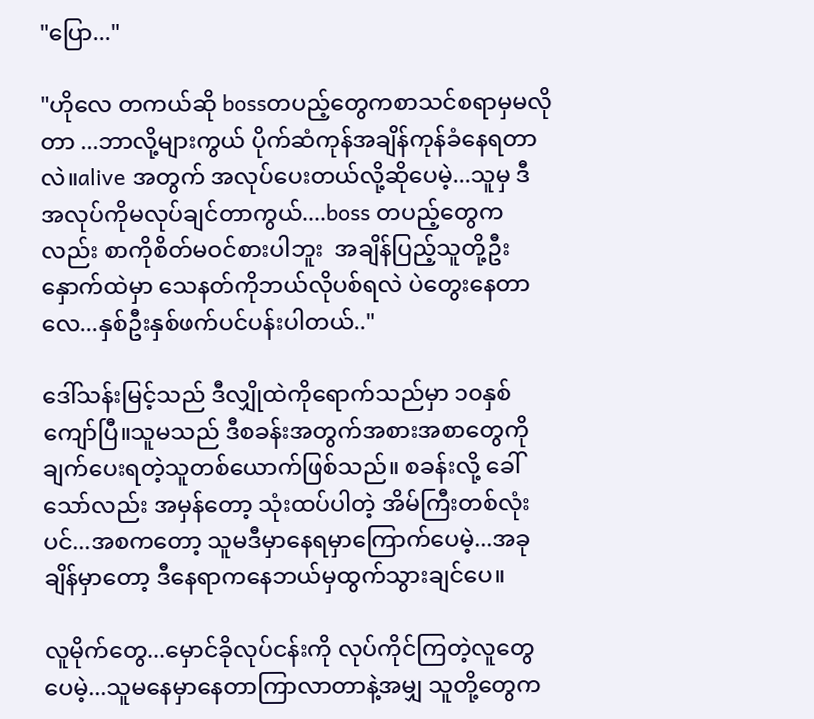"ပြော..."

"ဟိုလေ တကယ်ဆို bossတပည့်တွေကစာသင်စရာမှမလိုတာ ...ဘာလို့များကွယ် ပိုက်ဆံကုန်အချိန်ကုန်ခံနေရတာလဲ။alive အတွက် အလုပ်ပေးတယ်လို့ဆိုပေမဲ့...သူမှ ဒီအလုပ်ကိုမလုပ်ချင်တာကွယ်....boss တပည့်တွေကလည်း စာကိုစိတ်မဝင်စားပါဘူး  အချိန်ပြည့်သူတို့ဦးနှောက်ထဲမှာ သေနတ်ကိုဘယ်လိုပစ်ရလဲ ပဲတွေးနေတာလေ...နှစ်ဦးနှစ်ဖက်ပင်ပန်းပါတယ်.."

ဒေါ်သန်းမြင့်သည် ဒီလျှိုထဲကိုရောက်သည်မှာ ၁၀နှစ်ကျော်ပြီ။သူမသည် ဒီစခန်းအတွက်အစားအစာတွေကို ချက်ပေးရတဲ့သူတစ်ယောက်ဖြစ်သည်။ စခန်းလို့ ခေါ်သော်လည်း အမှန်တော့ သုံးထပ်ပါတဲ့ အိမ်ကြီးတစ်လုံးပင်...အစကတော့ သူမဒီမှာနေရမှာကြောက်ပေမဲ့...အခုချိန်မှာတော့ ဒီနေရာကနေဘယ်မှထွက်သွားချင်ပေ။

လူမိုက်တွေ...မှောင်ခိုလုပ်ငန်းကို လုပ်ကိုင်ကြတဲ့လူတွေပေမဲ့...သူမနေမှာနေတာကြာလာတာနဲ့အမျှ သူတို့တွေက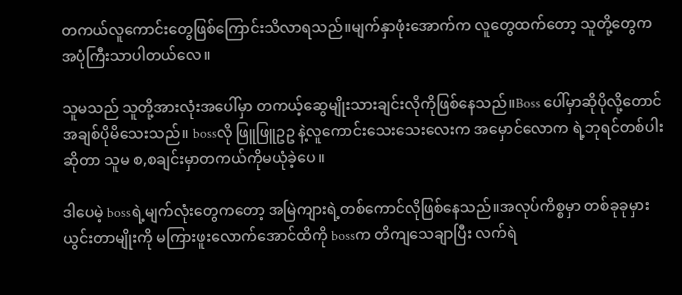တကယ်လူကောင်းတွေဖြစ်ကြောင်းသိလာရသည်။မျက်နှာဖုံးအောက်က လူတွေထက်တော့ သူတို့တွေကအပုံကြီးသာပါတယ်လေ။

သူမသည် သူတို့အားလုံးအပေါ်မှာ တကယ့်ဆွေမျိုးသားချင်းလိုကိုဖြစ်နေသည်။Boss ပေါ်မှာဆိုပိုလို့တောင် အချစ်ပိုမိသေးသည်။ bossလို ဖြူဖြူဥဥ နဲ့လူကောင်းသေးသေးလေးက အမှောင်လောက ရဲ့ဘုရင်တစ်ပါးဆိုတာ သူမ စ,စချင်းမှာတကယ်ကိုမယုံခဲ့ပေ။

ဒါပေမဲ့ bossရဲ့မျက်လုံးတွေကတော့ အမြဲကျားရဲ့တစ်ကောင်လိုဖြစ်နေသည်။အလုပ်ကိစ္စမှာ တစ်ခုခုမှားယွင်းတာမျိုးကို မကြားဖူးလောက်အောင်ထိကို bossက တိကျသေချာပြီး လက်ရဲ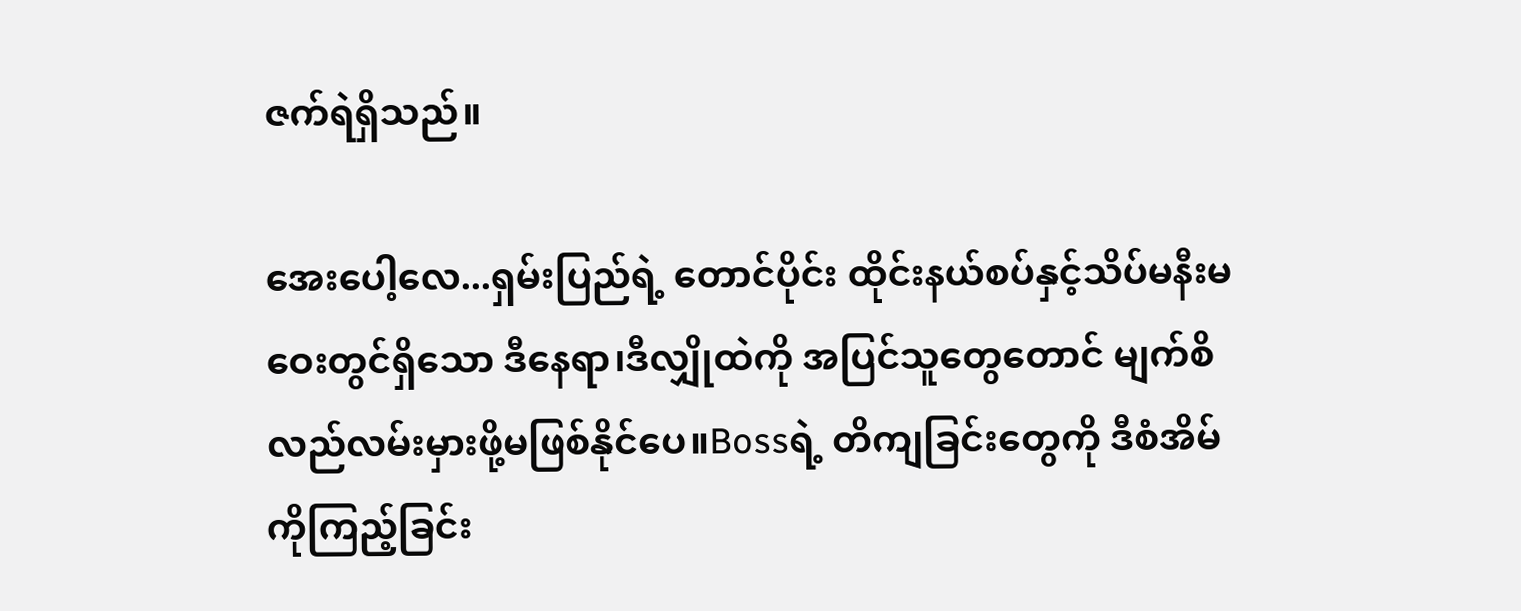ဇက်ရဲရှိသည်။

အေးပေါ့လေ...ရှမ်းပြည်ရဲ့ တောင်ပိုင်း ထိုင်းနယ်စပ်နှင့်သိပ်မနီးမဝေးတွင်ရှိသော ဒီနေရာ၊ဒီလျှိုထဲကို အပြင်သူတွေတောင် မျက်စိလည်လမ်းမှားဖို့မဖြစ်နိုင်ပေ။Bossရဲ့ တိကျခြင်းတွေကို ဒီစံအိမ်ကိုကြည့်ခြင်း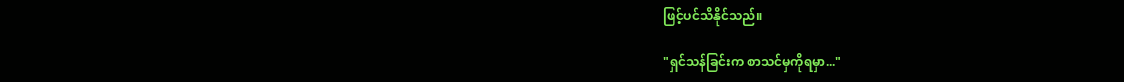ဖြင့်ပင်သိနိုင်သည်။

"ရှင်သန်ခြင်းက စာသင်မှကိုရမှာ..."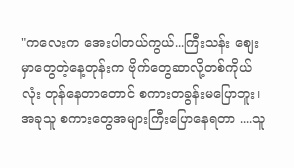"ကလေးက အေးပါတယ်ကွယ်...ကြီးသန်း စျေးမှာတွေတဲ့နေ့တုန်းက ဗိုက်တွေဆာလို့တစ်ကိုယ်လုံး တုန်နေတာတောင် စကားတခွန်းမပြောဘူး၊အခုသူ စကားတွေအများကြီးပြောနေရတာ ....သူ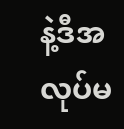နဲ့ဒီအလုပ်မ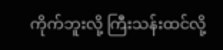ကိုက်ဘူးလို့ ကြီးသန်းထင်လို့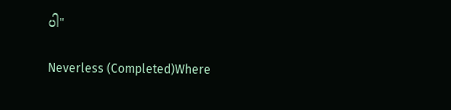ပါ"

Neverless (Completed)Where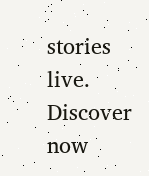stories live. Discover now